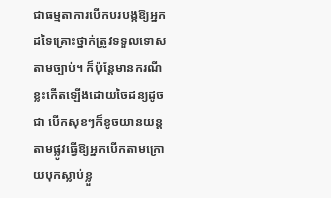ជាធម្មតាការបើកបរបង្កឱ្យអ្នកដទៃគ្រោះថ្នាក់ត្រូវទទួលទោសតាមច្បាប់។ ក៏ប៉ុន្តែមានករណីខ្លះកើតឡើងដោយចៃដន្យដូចជា បើកសុខៗក៏ខូចយានយន្តតាមផ្លូវធ្វើឱ្យអ្នកបើកតាមក្រោយបុកស្លាប់ខ្លួ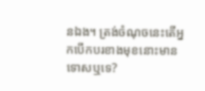នឯង។ ត្រង់ចំណុចនេះតើអ្នកបើកបរខាងមុខនោះមានទោសឬទេ?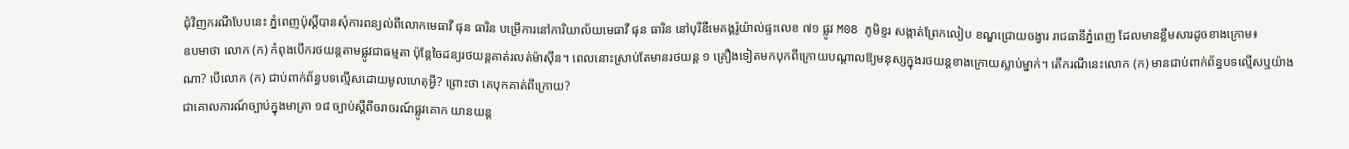ជុំវិញករណីបែបនេះ ភ្នំពេញប៉ុស្តិ៍បានសុំការពន្យល់ពីលោកមេធាវី ផុន ធារិន បម្រើការនៅការិយាល័យមេធាវី ផុន ធារិន នៅបុរីឌឺមេគង្គរ៉ូយ៉ាល់ផ្ទះលេខ ៧១ ផ្លូវ M08 ភូមិខ្ទរ សង្កាត់ព្រែកលៀប ខណ្ឌជ្រោយចង្វារ រាជធានីភ្នំពេញ ដែលមានខ្លឹមសារដូចខាងក្រោម៖
ឧបមាថា លោក (ក) កំពុងបើករថយន្តតាមផ្លូវជាធម្មតា ប៉ុន្តែចៃដន្យរថយន្តគាត់រលត់ម៉ាស៊ីន។ ពេលនោះស្រាប់តែមានរថយន្ត ១ គ្រឿងទៀតមកបុកពីក្រោយបណ្តាលឱ្យមនុស្សក្នុងរថយន្តខាងក្រោយស្លាប់ម្នាក់។ តើករណីនេះលោក (ក) មានជាប់ពាក់ព័ន្ធបទល្មើសឬយ៉ាងណា? បើលោក (ក) ជាប់ពាក់ព័ន្ធបទល្មើសដោយមូលហេតុអ្វី? ព្រោះថា គេបុកគាត់ពីក្រោយ?
ជាគោលការណ៍ច្បាប់ក្នុងមាត្រា ១៨ ច្បាប់ស្តីពីចរាចរណ៍ផ្លូវគោក យានយន្ត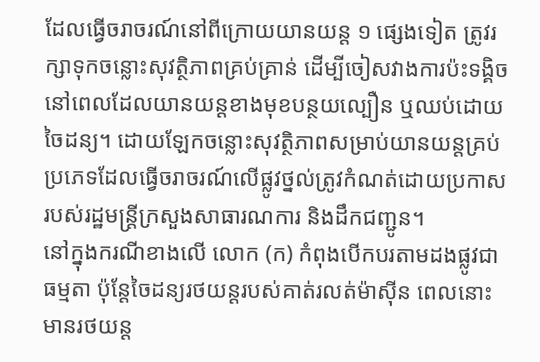ដែលធ្វើចរាចរណ៍នៅពីក្រោយយានយន្ត ១ ផ្សេងទៀត ត្រូវរក្សាទុកចន្លោះសុវត្ថិភាពគ្រប់គ្រាន់ ដើម្បីចៀសវាងការប៉ះទង្គិច នៅពេលដែលយានយន្តខាងមុខបន្ថយល្បឿន ឬឈប់ដោយចៃដន្យ។ ដោយឡែកចន្លោះសុវត្ថិភាពសម្រាប់យានយន្តគ្រប់ប្រភេទដែលធ្វើចរាចរណ៍លើផ្លូវថ្នល់ត្រូវកំណត់ដោយប្រកាសរបស់រដ្ឋមន្ត្រីក្រសួងសាធារណការ និងដឹកជញ្ជូន។
នៅក្នុងករណីខាងលើ លោក (ក) កំពុងបើកបរតាមដងផ្លូវជាធម្មតា ប៉ុន្តែចៃដន្យរថយន្តរបស់គាត់រលត់ម៉ាស៊ីន ពេលនោះមានរថយន្ត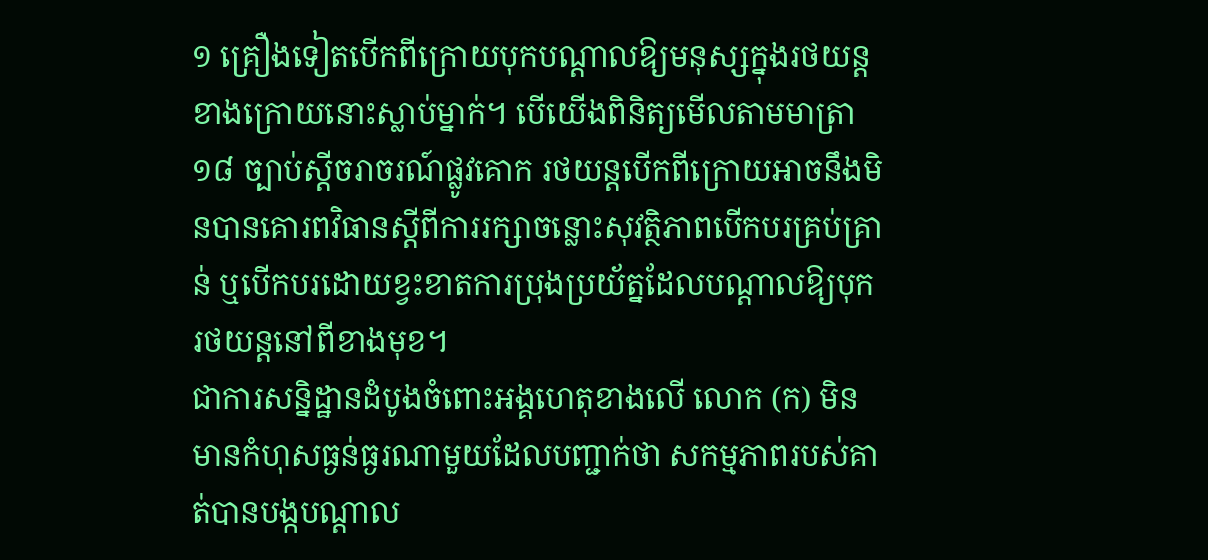១ គ្រឿងទៀតបើកពីក្រោយបុកបណ្តាលឱ្យមនុស្សក្នុងរថយន្តខាងក្រោយនោះស្លាប់ម្នាក់។ បើយើងពិនិត្យមើលតាមមាត្រា ១៨ ច្បាប់ស្តីចរាចរណ៍ផ្លូវគោក រថយន្តបើកពីក្រោយអាចនឹងមិនបានគោរពវិធានស្តីពីការរក្សាចន្លោះសុវត្ថិភាពបើកបរគ្រប់គ្រាន់ ឬបើកបរដោយខ្វះខាតការប្រុងប្រយ័ត្នដែលបណ្តាលឱ្យបុករថយន្តនៅពីខាងមុខ។
ជាការសន្និដ្ឋានដំបូងចំពោះអង្គហេតុខាងលើ លោក (ក) មិនមានកំហុសធ្ងន់ធ្ងរណាមួយដែលបញ្ជាក់ថា សកម្មភាពរបស់គាត់បានបង្កបណ្តាល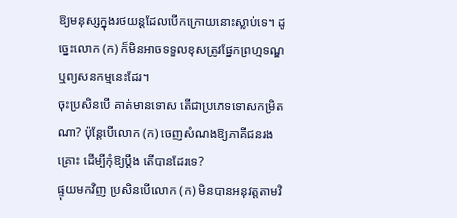ឱ្យមនុស្សក្នុងរថយន្តដែលបើកក្រោយនោះស្លាប់ទេ។ ដូច្នេះលោក (ក) ក៏មិនអាចទទួលខុសត្រូវផ្នែកព្រហ្មទណ្ឌ ឬព្យសនកម្មនេះដែរ។
ចុះប្រសិនបើ គាត់មានទោស តើជាប្រភេទទោសកម្រិតណា? ប៉ុន្តែបើលោក (ក) ចេញសំណងឱ្យភាគីជនរងគ្រោះ ដើម្បីកុំឱ្យប្តឹង តើបានដែរទេ?
ផ្ទុយមកវិញ ប្រសិនបើលោក (ក) មិនបានអនុវត្តតាមវិ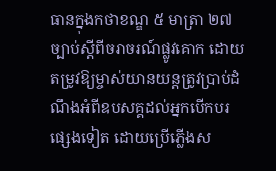ធានក្នុងកថាខណ្ឌ ៥ មាត្រា ២៧ ច្បាប់ស្តីពីចរាចរណ៍ផ្លូវគោក ដោយតម្រូវឱ្យម្ចាស់យានយន្តត្រូវប្រាប់ដំណឹងអំពីឧបសគ្គដល់អ្នកបើកបរផ្សេងទៀត ដោយប្រើភ្លើងស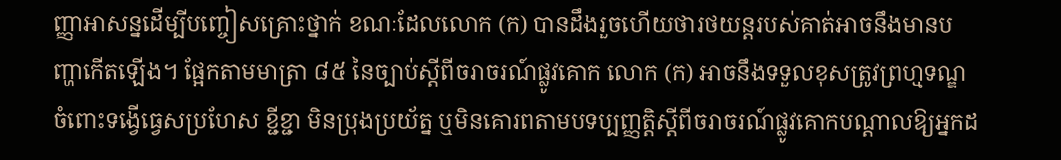ញ្ញាអាសន្នដើម្បីបញ្ចៀសគ្រោះថ្នាក់ ខណៈដែលលោក (ក) បានដឹងរួចហើយថារថយន្តរបស់គាត់អាចនឹងមានបញ្ហាកើតឡើង។ ផ្អែកតាមមាត្រា ៨៥ នៃច្បាប់ស្តីពីចរាចរណ៍ផ្លូវគោក លោក (ក) អាចនឹងទទួលខុសត្រូវព្រហ្មទណ្ឌចំពោះទង្វើធ្វេសប្រហែស ខ្ជីខ្ជា មិនប្រុងប្រយ័ត្ន ឬមិនគោរពតាមបទប្បញ្ញត្តិស្តីពីចរាចរណ៍ផ្លូវគោកបណ្តាលឱ្យអ្នកដ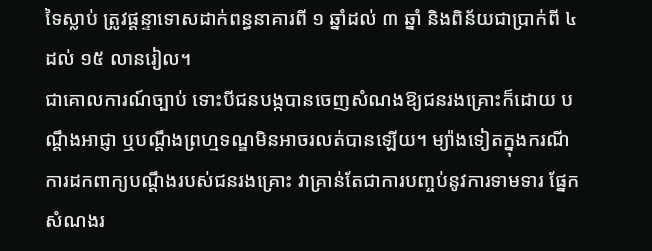ទៃស្លាប់ ត្រូវផ្តន្ទាទោសដាក់ពន្ធនាគារពី ១ ឆ្នាំដល់ ៣ ឆ្នាំ និងពិន័យជាប្រាក់ពី ៤ ដល់ ១៥ លានរៀល។
ជាគោលការណ៍ច្បាប់ ទោះបីជនបង្កបានចេញសំណងឱ្យជនរងគ្រោះក៏ដោយ បណ្តឹងអាជ្ញា ឬបណ្តឹងព្រហ្មទណ្ឌមិនអាចរលត់បានឡើយ។ ម្យ៉ាងទៀតក្នុងករណីការដកពាក្យបណ្តឹងរបស់ជនរងគ្រោះ វាគ្រាន់តែជាការបញ្ចប់នូវការទាមទារ ផ្នែកសំណងរ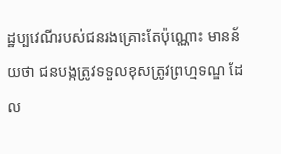ដ្ឋប្បវេណីរបស់ជនរងគ្រោះតែប៉ុណ្ណោះ មានន័យថា ជនបង្កត្រូវទទួលខុសត្រូវព្រហ្មទណ្ឌ ដែល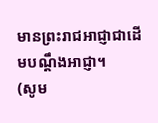មានព្រះរាជអាជ្ញាជាដើមបណ្តឹងអាជ្ញា។
(សូម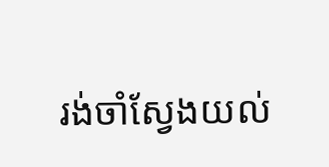រង់ចាំស្វែងយល់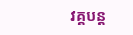វគ្គបន្ត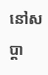នៅសប្ដា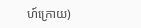ហ៍ក្រោយ)